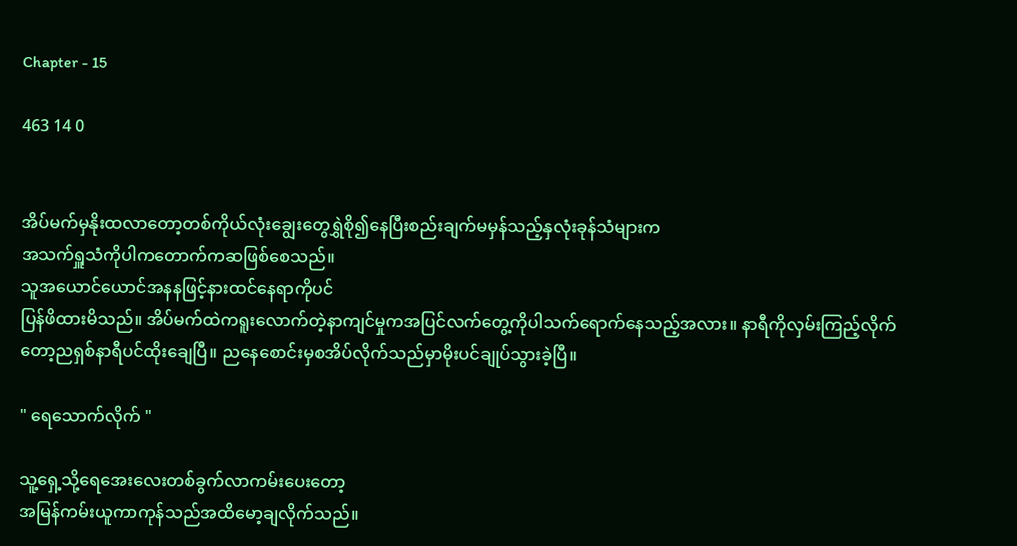Chapter - 15

463 14 0


အိပ်မက်မှနိုးထလာတော့တစ်ကိုယ်လုံးချွေးတွေရွှဲစို၍နေပြီးစည်းချက်မမှန်သည့်နှလုံးခုန်သံများက
အသက်ရှူသံကိုပါကတောက်ကဆဖြစ်စေသည်။
သူအယောင်ယောင်အနနဖြင့်နားထင်နေရာကိုပင်
ပြန်ဖိထားမိသည်။ အိပ်မက်ထဲကရူးလောက်တဲ့နာကျင်မှုကအပြင်လက်တွေ့ကိုပါသက်ရောက်နေသည့်အလား။ နာရီကိုလှမ်းကြည့်လိုက်တော့ညရှစ်နာရီပင်ထိုးချေပြီ။ ညနေစောင်းမှစအိပ်လိုက်သည်မှာမိုးပင်ချုပ်သွားခဲ့ပြီ။

" ရေသောက်လိုက် "

သူ့ရှေ့သို့ရေအေးလေးတစ်ခွက်လာကမ်းပေးတော့
အမြန်ကမ်းယူကာကုန်သည်အထိမော့ချလိုက်သည်။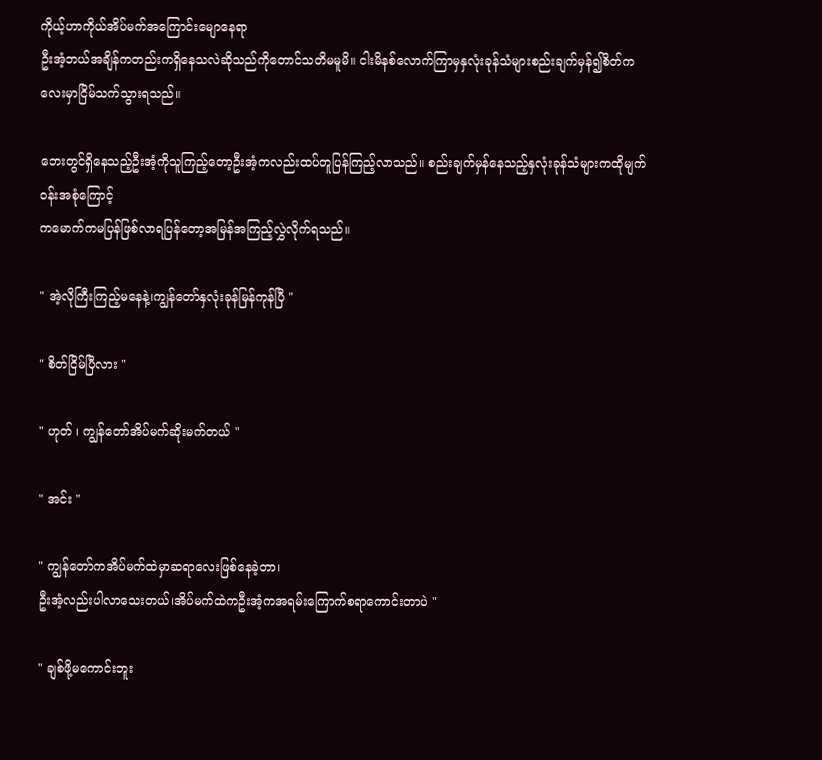ကိုယ့်ဟာကိုယ်အိပ်မက်အကြောင်းမျောနေရာ
ဦးအံ့ဘယ်အချိန်ကတည်းကရှိနေသလဲဆိုသည်ကိုတောင်သတိမမူမိ။ ငါးမိနစ်လောက်ကြာမှနှလုံးခုန်သံများစည်းချက်မှန်၍စိတ်ကလေးမှာငြိမ်သက်သွားရသည်။

ဘေးတွင်ရှိနေသည့်ဦးအံ့ကိုသူကြည့်တော့ဦးအံ့ကလည်းထပ်တူပြန်ကြည့်လာသည်။ စည်းချက်မှန်နေသည့်နှလုံးခုန်သံများကထိုမျက်ဝန်းအစုံကြောင့်
ကမောက်ကမပြန်ဖြစ်လာရပြန်တော့အမြန်အကြည့်လွှဲလိုက်ရသည်။

" အဲ့လိုကြီးကြည့်မနေနဲ့၊ကျွန်တော်နှလုံးခုန်မြန်ကုန်ပြီ "

" စိတ်ငြိမ်ပြီလား "

" ဟုတ် ၊ ကျွန်တော်အိပ်မက်ဆိုးမက်တယ် "

" အင်း "

" ကျွန်တော်ကအိပ်မက်ထဲမှာဆရာလေးဖြစ်နေခဲ့တာ၊
ဦးအံ့လည်းပါလာသေးတယ်၊အိပ်မက်ထဲကဦးအံ့ကအရမ်းကြောက်စရာကောင်းတာပဲ "

" ချစ်ဖို့မကောင်းဘူး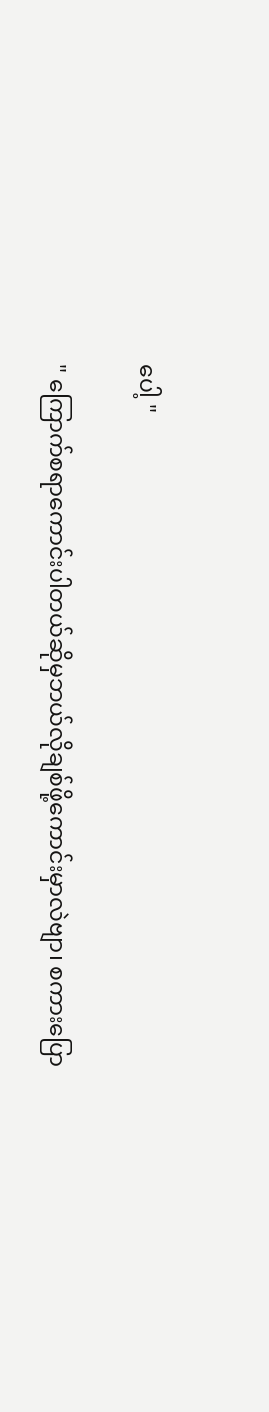ပေါ့ "

" ကြောက်စရာကောင်းပါတယ်ဆိုမှဘယ်လိုချစ်ဖို့ကောင်းမှာလဲဗျာ၊ စကားပြော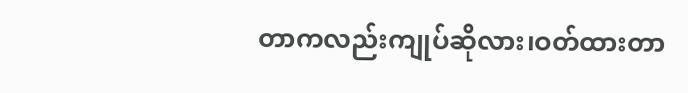တာကလည်းကျုပ်ဆိုလား၊ဝတ်ထားတာ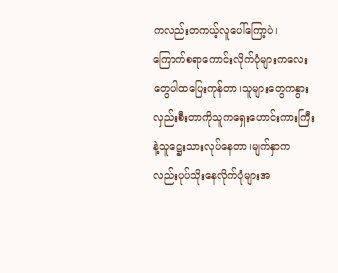ကလည်းတကယ့်လူပေါ်ကြော့ပဲ၊
ကြောက်စရာကောင်းလိုက်ပုံများကလေးတွေပါထပြေးကုန်တာ၊သူများတွေကနွားလှည်းစီးတာကိုသူကရှေးဟောင်းကားကြီးနဲ့သူဋ္ဌေးသားလုပ်နေတာ၊မျက်နှာကလည်းပုပ်သိုးနေလိုက်ပုံများအ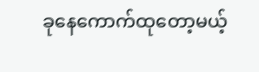ခုနေကောက်ထုတော့မယ့်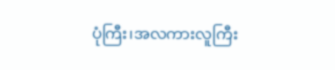ပုံကြီး၊အလကားလူကြီး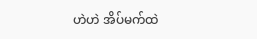ဟဲဟဲ အိပ်မက်ထဲ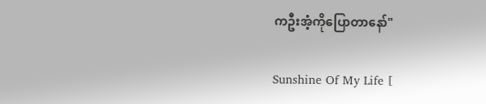ကဦးအံ့ကိုပြောတာနော်"

Sunshine Of My Life [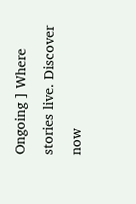Ongoing ] Where stories live. Discover now